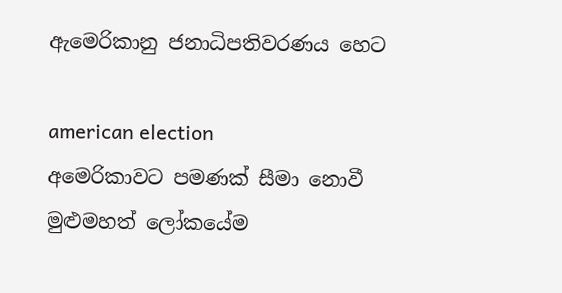ඇමෙරිකානු ජනාධිපතිවරණය හෙට

american election
අමෙරිකාවට පමණක් සීමා නොවී මුළුමහත් ලෝකයේම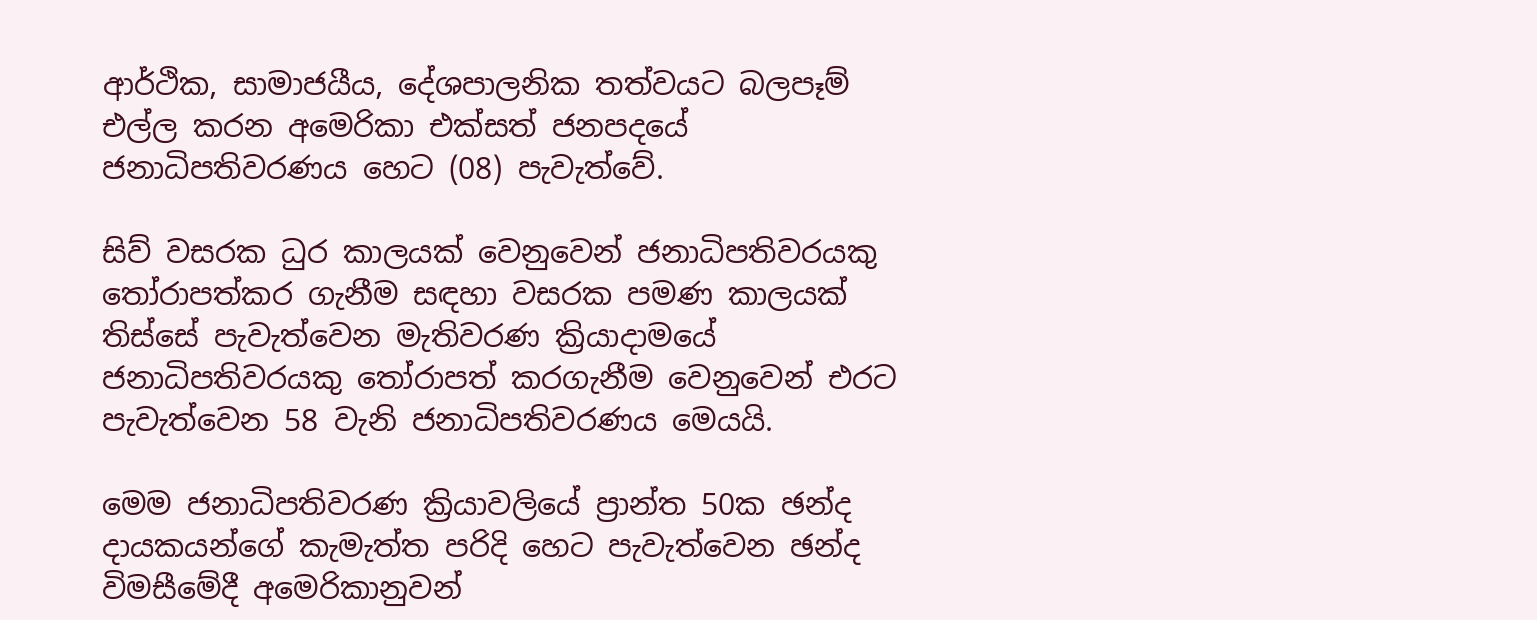ආර්ථික, සාමාජයීය, දේශපාලනික තත්වයට බලපෑම් එල්ල කරන අමෙරිකා එක්සත් ජනපදයේ ජනාධිපතිවරණය හෙට (08) පැවැත්වේ.

සිව් වසරක ධුර කාලයක් වෙනුවෙන් ජනාධිපතිවරයකු තෝරාපත්කර ගැනීම සඳහා වසරක පමණ කාලයක් තිස්සේ පැවැත්වෙන මැතිවරණ ක්‍රියාදාමයේ ජනාධිපතිවරයකු තෝරාපත් කරගැනීම වෙනුවෙන් එරට පැවැත්වෙන 58 වැනි ජනාධිපතිවරණය මෙයයි.

මෙම ජනාධිපතිවරණ ක්‍රියාවලියේ ප්‍රාන්ත 50ක ඡන්ද දායකයන්ගේ කැමැත්ත පරිදි හෙට පැවැත්වෙන ඡන්ද විමසීමේදී අමෙරිකානුවන්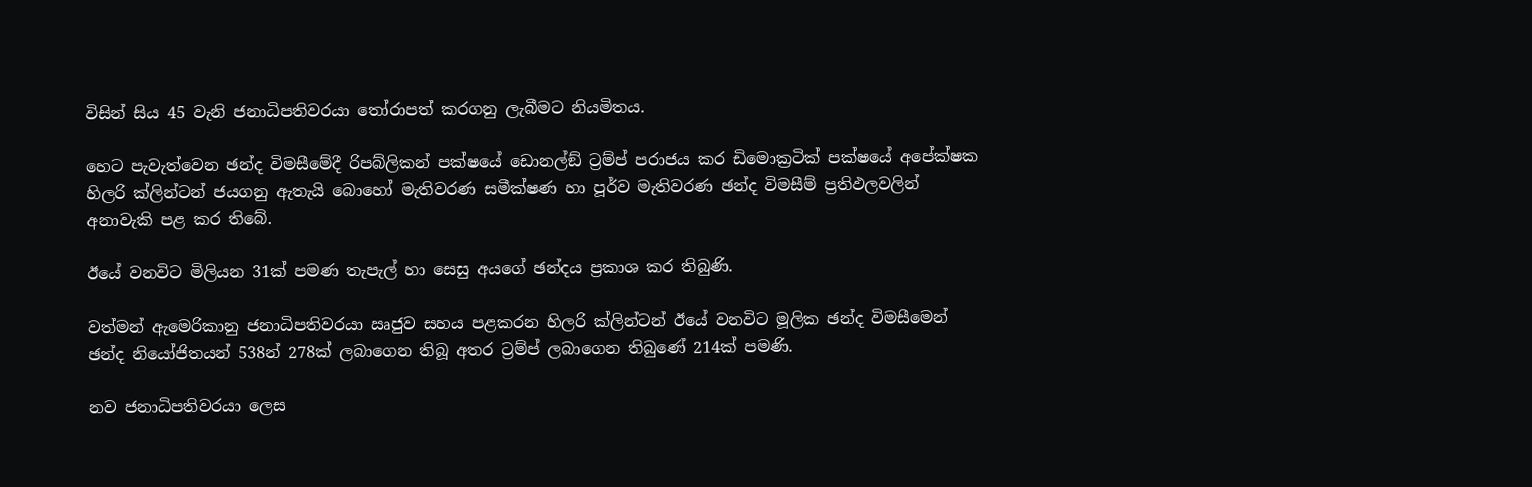විසින් සිය 45 වැනි ජනාධිපතිවරයා තෝරාපත් කරගනු ලැබීමට නියමිතය.

හෙට පැවැත්වෙන ඡන්ද විමසීමේදී රිපබ්ලිකන් පක්ෂයේ ඩොනල්ඞ් ට්‍රම්ප් පරාජය කර ඩිමොක්‍රටික් පක්ෂයේ අපේක්ෂක හිලරි ක්ලින්ටන් ජයගනු ඇතැයි බොහෝ මැතිවරණ සමීක්ෂණ හා පූර්ව මැතිවරණ ඡන්ද විමසීම් ප්‍රතිඵලවලින් අනාවැකි පළ කර තිබේ.

ඊයේ වනවිට මිලියන 31ක් පමණ තැපැල් හා සෙසු අයගේ ඡන්දය ප්‍රකාශ කර තිබුණි.

වත්මන් ඇමෙරිකානු ජනාධිපතිවරයා ඍජුව සහය පළකරන හිලරි ක්ලින්ටන් ඊයේ වනවිට මූලික ඡන්ද විමසීමෙන් ඡන්ද නියෝජිතයන් 538න් 278ක් ලබාගෙන තිබූ අතර ට්‍රම්ප් ලබාගෙන තිබුණේ 214ක් පමණි.

නව ජනාධිපතිවරයා ලෙස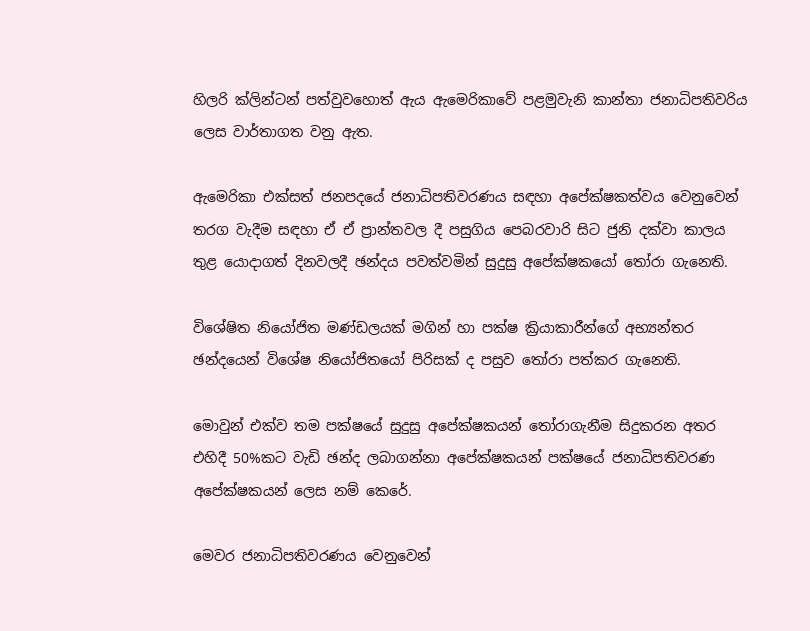හිලරි ක්ලින්ටන් පත්වුවහොත් ඇය ඇමෙරිකාවේ පළමුවැනි කාන්තා ජනාධිපතිවරිය ලෙස වාර්තාගත වනු ඇත.

ඇමෙරිකා එක්සත් ජනපදයේ ජනාධිපතිවරණය සඳහා අපේක්ෂකත්වය වෙනුවෙන් තරග වැදීම සඳහා ඒ ඒ ප්‍රාන්තවල දී පසුගිය පෙබරවාරි සිට ජුනි දක්වා කාලය තුළ යොදාගත් දිනවලදී ඡන්දය පවත්වමින් සුදුසු අපේක්ෂකයෝ තෝරා ගැනෙති.

විශේෂිත නියෝජිත මණ්ඩලයක් මගින් හා පක්ෂ ක්‍රියාකාරීන්ගේ අභ්‍යන්තර ඡන්දයෙන් විශේෂ නියෝජිතයෝ පිරිසක් ද පසුව තෝරා පත්කර ගැනෙති.

මොවුන් එක්ව තම පක්ෂයේ සුදුසු අපේක්ෂකයන් තෝරාගැනීම සිදුකරන අතර එහිදී 50%කට වැඩි ඡන්ද ලබාගන්නා අපේක්ෂකයන් පක්ෂයේ ජනාධිපතිවරණ අපේක්ෂකයන් ලෙස නම් කෙරේ.

මෙවර ජනාධිපතිවරණය වෙනුවෙන්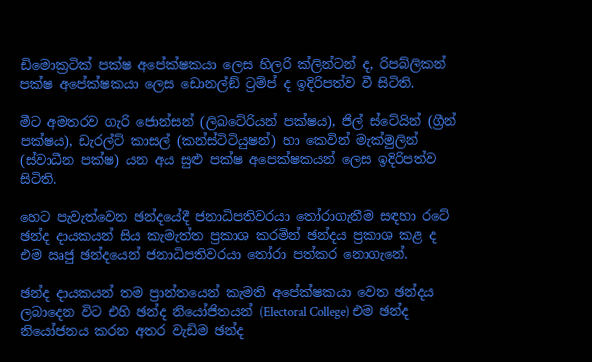ඩිමොක්‍රටික් පක්ෂ අපේක්ෂකයා ලෙස හිලරි ක්ලින්ටන් ද, රිපබ්ලිකන් පක්ෂ අපේක්ෂකයා ලෙස ඩොනල්ඞ් ට්‍රම්ප් ද ඉදිරිපත්ව වී සිටිති.

මීට අමතරව ගැරි ජොන්සන් (ලිබටේරියන් පක්ෂය), ජිල් ස්ටේයින් (ග්‍රීන් පක්ෂය), ඩැරල්ට් කාසල් (කන්ස්ටිටියුෂන්) හා කෙවින් මැක්මුලින් (ස්වාධීන පක්ෂ) යන අය සුළු පක්ෂ අපෙක්ෂකයන් ලෙස ඉදිරිපත්ව සිටිති.

හෙට පැවැත්වෙන ඡන්දයේදී ජනාධිපතිවරයා තෝරාගැනීම සඳහා රටේ ඡන්ද දායකයන් සිය කැමැත්ත ප්‍රකාශ කරමින් ඡන්දය ප්‍රකාශ කළ ද එම ඍජු ඡන්දයෙන් ජනාධිපතිවරයා තෝරා පත්කර නොගැනේ.

ඡන්ද දායකයන් තම ප්‍රාන්තයෙන් කැමති අපේක්ෂකයා වෙත ඡන්දය ලබාදෙන විට එහි ඡන්ද නියෝජිතයන් (Electoral College) එම ඡන්ද නියෝජනය කරන අතර වැඩිම ඡන්ද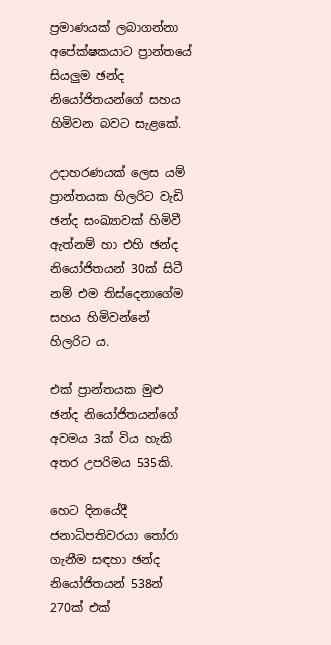ප්‍රමාණයක් ලබාගන්නා අපේක්ෂකයාට ප්‍රාන්තයේ සියලුම ඡන්ද නියෝජිතයන්ගේ සහය හිමිවන බවට සැළකේ.

උදාහරණයක් ලෙස යම් ප්‍රාන්තයක හිලරිට වැඩි ඡන්ද සංඛ්‍යාවක් හිමිවී ඇත්නම් හා එහි ඡන්ද නියෝජිතයන් 30ක් සිටී නම් එම තිස්දෙනාගේම සහය හිමිවන්නේ හිලරිට ය.

එක් ප්‍රාන්තයක මුළු ඡන්ද නියෝජිතයන්ගේ අවමය 3ක් විය හැකි අතර උපරිමය 535කි.

හෙට දිනයේදී ජනාධිපතිවරයා තෝරා ගැනීම සඳහා ඡන්ද නියෝජිතයන් 538න් 270ක් එක්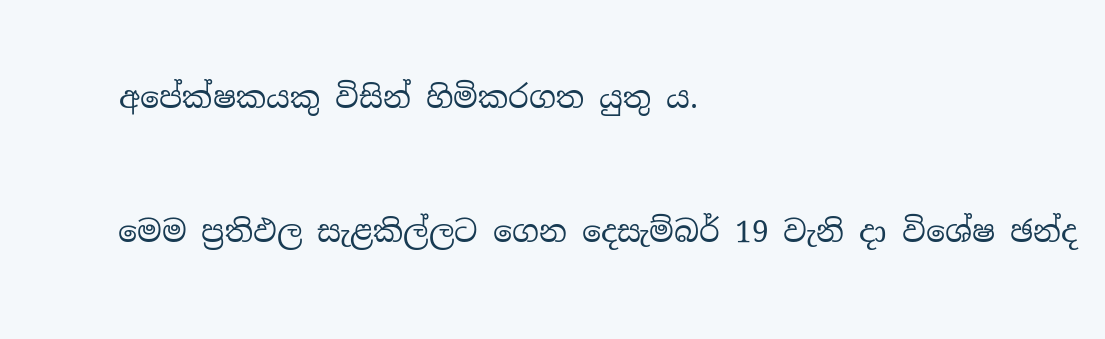අපේක්ෂකයකු විසින් හිමිකරගත යුතු ය.

මෙම ප්‍රතිඵල සැළකිල්ලට ගෙන දෙසැම්බර් 19 වැනි දා විශේෂ ඡන්ද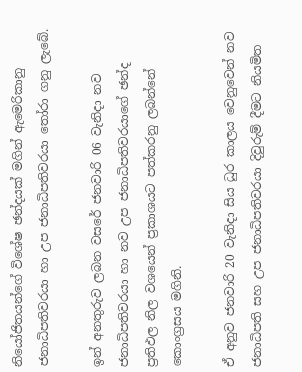නියෝජිතයන්ගේ විශේෂ ඡන්දයක් මගින් ඇමෙරිකානු ජනාධිපතිවරයා හා උප ජනාධිපතිවරයා තෝරා ගනු ලැබේ.

ඉන් අනතුරුව ලබන වසරේ ජනවාරි 06 වැනිදා නව ජනාධිපතිවරයා හා නව උප ජනාධිපතිවරයාගේ ඡන්ද ප්‍රතිඵල නිල වශයෙන් ප්‍රකාශයට පත්කරනු ලබන්නේ කොංග්‍රසය මගිනි.

ඒ අනුව ජනවාරි 20 වැනිදා සිය ධුර කාලය වෙනුවෙන් නව ජනාධිපති සහ උප ජනාධිපතිවරයා දිවුරුම් දීමට නියමිත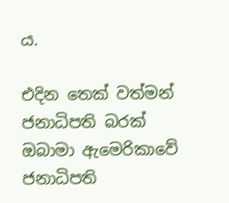ය.

එදින තෙක් වත්මන් ජනාධිපති බරක් ඔබාමා ඇමෙරිකාවේ ජනාධිපති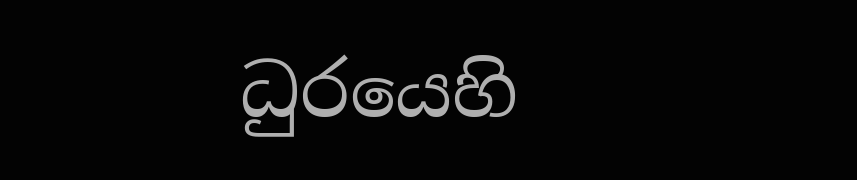ධුරයෙහි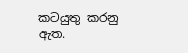කටයුතු කරනු ඇත.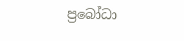ප්‍රබෝධා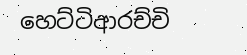හෙට්ටිආරච්චි